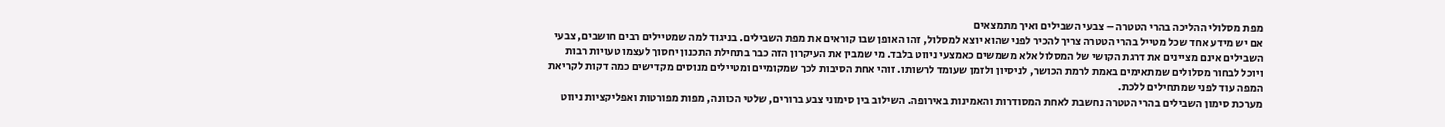מפת מסלולי ההליכה בהרי הטטרה – צבעי השבילים ואיך מתמצאים
אם יש מידע אחד שכל מטייל בהרי הטטרה צריך להכיר לפני שהוא יוצא למסלול, זהו האופן שבו קוראים את מפת השבילים. בניגוד למה שמטיילים רבים חושבים, צבעי השבילים אינם מציינים את דרגת הקושי של המסלול אלא משמשים כאמצעי ניווט בלבד. מי שמבין את העיקרון הזה כבר בתחילת התכנון יחסוך לעצמו טעויות רבות ויוכל לבחור מסלולים שמתאימים באמת לרמת הכושר, לניסיון ולזמן שעומד לרשותו. זוהי אחת הסיבות לכך שמקומיים ומטיילים מנוסים מקדישים כמה דקות לקריאת המפה עוד לפני שמתחילים ללכת.
מערכת סימון השבילים בהרי הטטרה נחשבת לאחת המסודרות והאמינות באירופה. השילוב בין סימוני צבע ברורים, שלטי הכוונה, מפות מפורטות ואפליקציות ניווט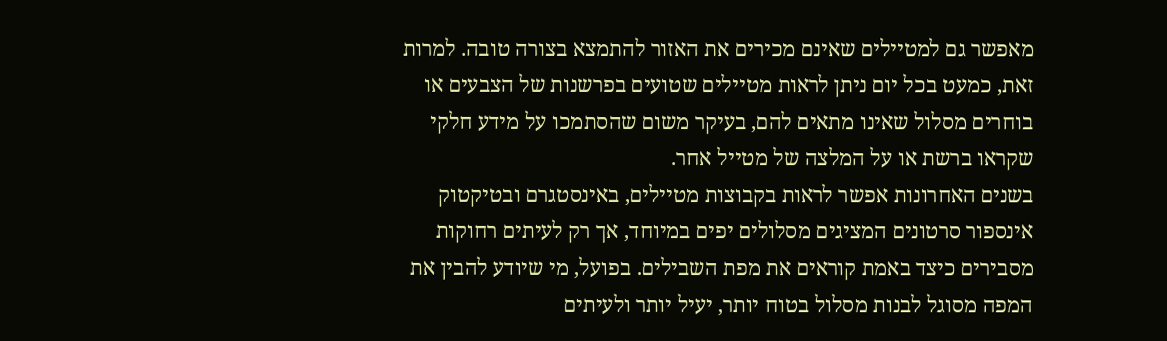מאפשר גם למטיילים שאינם מכירים את האזור להתמצא בצורה טובה. למרות זאת, כמעט בכל יום ניתן לראות מטיילים שטועים בפרשנות של הצבעים או בוחרים מסלול שאינו מתאים להם, בעיקר משום שהסתמכו על מידע חלקי שקראו ברשת או על המלצה של מטייל אחר.
בשנים האחרונות אפשר לראות בקבוצות מטיילים, באינסטגרם ובטיקטוק אינספור סרטונים המציגים מסלולים יפים במיוחד, אך רק לעיתים רחוקות מסבירים כיצד באמת קוראים את מפת השבילים. בפועל, מי שיודע להבין את המפה מסוגל לבנות מסלול בטוח יותר, יעיל יותר ולעיתים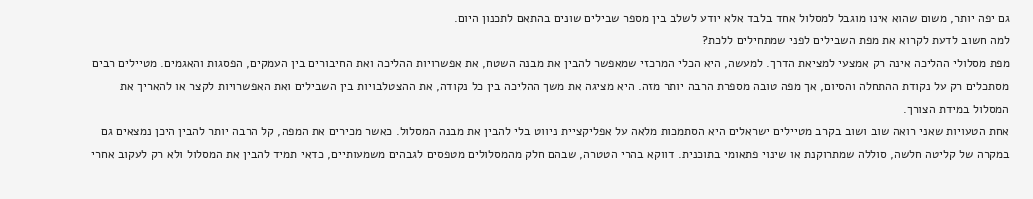גם יפה יותר, משום שהוא אינו מוגבל למסלול אחד בלבד אלא יודע לשלב בין מספר שבילים שונים בהתאם לתכנון היום.
למה חשוב לדעת לקרוא את מפת השבילים לפני שמתחילים ללכת?
מפת מסלולי ההליכה אינה רק אמצעי למציאת הדרך. למעשה, היא הכלי המרכזי שמאפשר להבין את מבנה השטח, את אפשרויות ההליכה ואת החיבורים בין העמקים, הפסגות והאגמים. מטיילים רבים מסתכלים רק על נקודת ההתחלה והסיום, אך מפה טובה מספרת הרבה יותר מזה. היא מציגה את משך ההליכה בין כל נקודה, את ההצטלבויות בין השבילים ואת האפשרויות לקצר או להאריך את המסלול במידת הצורך.
אחת הטעויות שאני רואה שוב ושוב בקרב מטיילים ישראלים היא הסתמכות מלאה על אפליקציית ניווט בלי להבין את מבנה המסלול. כאשר מכירים את המפה, קל הרבה יותר להבין היכן נמצאים גם במקרה של קליטה חלשה, סוללה שמתרוקנת או שינוי פתאומי בתוכנית. דווקא בהרי הטטרה, שבהם חלק מהמסלולים מטפסים לגבהים משמעותיים, כדאי תמיד להבין את המסלול ולא רק לעקוב אחרי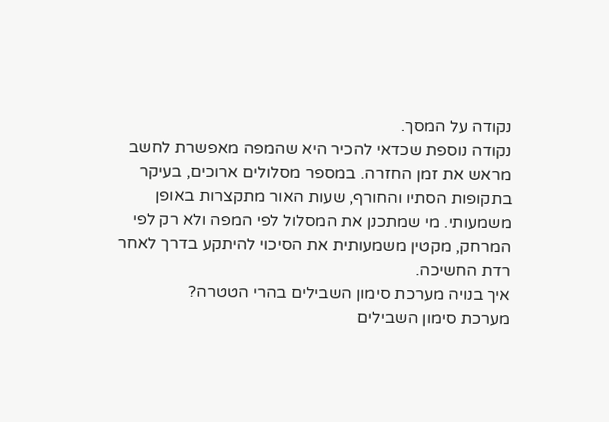נקודה על המסך.
נקודה נוספת שכדאי להכיר היא שהמפה מאפשרת לחשב מראש את זמן החזרה. במספר מסלולים ארוכים, בעיקר בתקופות הסתיו והחורף, שעות האור מתקצרות באופן משמעותי. מי שמתכנן את המסלול לפי המפה ולא רק לפי המרחק, מקטין משמעותית את הסיכוי להיתקע בדרך לאחר רדת החשיכה.
איך בנויה מערכת סימון השבילים בהרי הטטרה?
מערכת סימון השבילים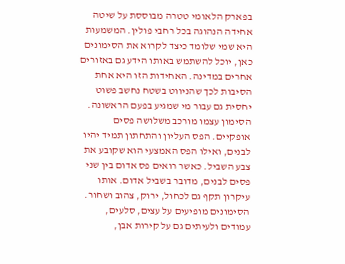בפארק הלאומי טטרה מבוססת על שיטה אחידה הנהוגה בכל רחבי פולין. המשמעות היא שמי שלומד כיצד לקרוא את הסימונים כאן, יוכל להשתמש באותו הידע גם באזורים אחרים במדינה. האחידות הזו היא אחת הסיבות לכך שהניווט בשטח נחשב פשוט יחסית גם עבור מי שמגיע בפעם הראשונה.
הסימון עצמו מורכב משלושה פסים אופקיים. הפס העליון והתחתון תמיד יהיו לבנים, ואילו הפס האמצעי הוא שקובע את צבע השביל. כאשר רואים פס אדום בין שני פסים לבנים, מדובר בשביל אדום. אותו עיקרון תקף גם לכחול, ירוק, צהוב ושחור. הסימונים מופיעים על עצים, סלעים, עמודים ולעיתים גם על קירות אבן,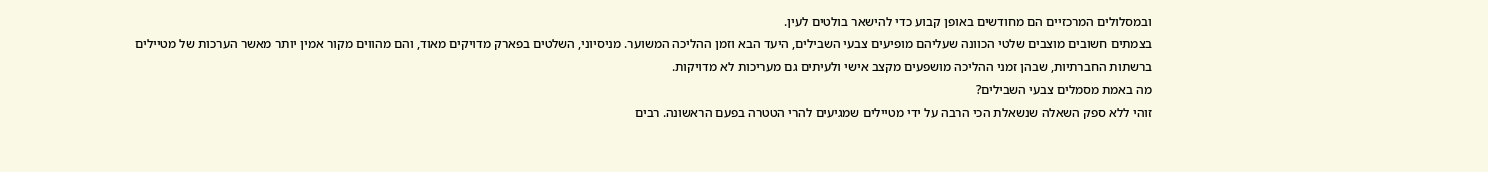ובמסלולים המרכזיים הם מחודשים באופן קבוע כדי להישאר בולטים לעין.
בצמתים חשובים מוצבים שלטי הכוונה שעליהם מופיעים צבעי השבילים, היעד הבא וזמן ההליכה המשוער. מניסיוני, השלטים בפארק מדויקים מאוד, והם מהווים מקור אמין יותר מאשר הערכות של מטיילים ברשתות החברתיות, שבהן זמני ההליכה מושפעים מקצב אישי ולעיתים גם מעריכות לא מדויקות.
מה באמת מסמלים צבעי השבילים?
זוהי ללא ספק השאלה שנשאלת הכי הרבה על ידי מטיילים שמגיעים להרי הטטרה בפעם הראשונה. רבים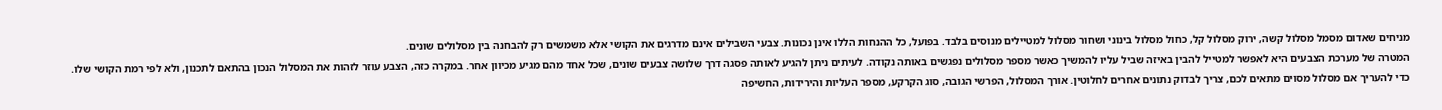מניחים שאדום מסמל מסלול קשה, ירוק מסלול קל, כחול מסלול בינוני ושחור מסלול למטיילים מנוסים בלבד. בפועל, כל ההנחות הללו אינן נכונות. צבעי השבילים אינם מדרגים את הקושי אלא משמשים רק להבחנה בין מסלולים שונים.
המטרה של מערכת הצבעים היא לאפשר למטייל להבין באיזה שביל עליו להמשיך כאשר מספר מסלולים נפגשים באותה נקודה. לעיתים ניתן להגיע לאותה פסגה דרך שלושה צבעים שונים, שכל אחד מהם מגיע מכיוון אחר. במקרה כזה, הצבע עוזר לזהות את המסלול הנכון בהתאם לתכנון, ולא לפי רמת הקושי שלו.
כדי להעריך אם מסלול מסוים מתאים לכם, צריך לבדוק נתונים אחרים לחלוטין. אורך המסלול, הפרשי הגובה, סוג הקרקע, מספר העליות והירידות, החשיפה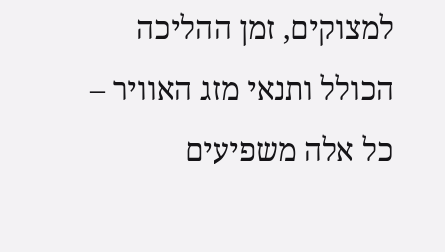למצוקים, זמן ההליכה הכולל ותנאי מזג האוויר – כל אלה משפיעים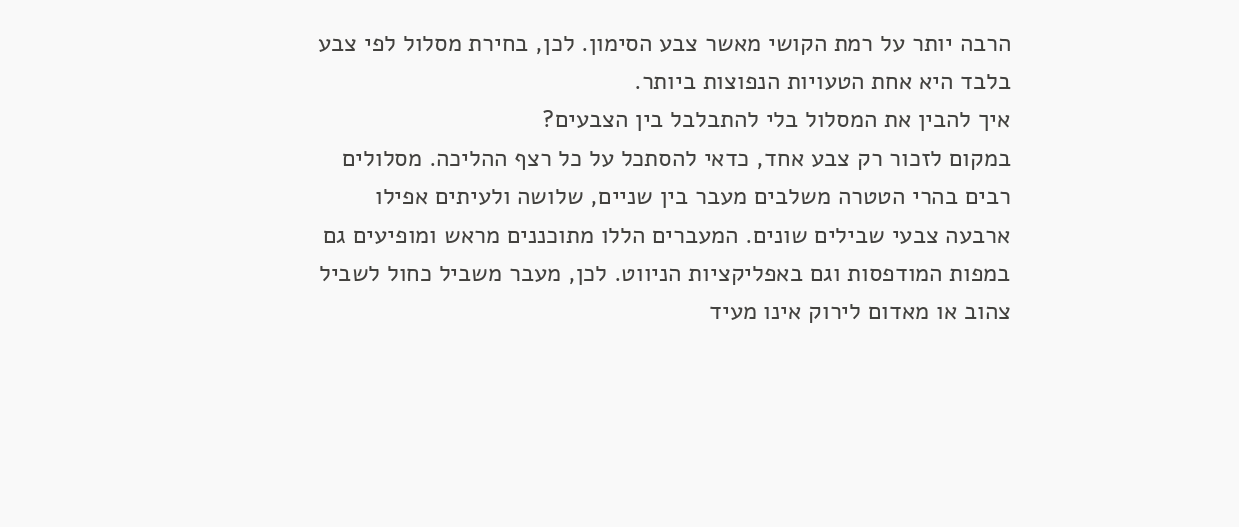הרבה יותר על רמת הקושי מאשר צבע הסימון. לכן, בחירת מסלול לפי צבע בלבד היא אחת הטעויות הנפוצות ביותר.
איך להבין את המסלול בלי להתבלבל בין הצבעים?
במקום לזכור רק צבע אחד, כדאי להסתכל על כל רצף ההליכה. מסלולים רבים בהרי הטטרה משלבים מעבר בין שניים, שלושה ולעיתים אפילו ארבעה צבעי שבילים שונים. המעברים הללו מתוכננים מראש ומופיעים גם במפות המודפסות וגם באפליקציות הניווט. לכן, מעבר משביל כחול לשביל צהוב או מאדום לירוק אינו מעיד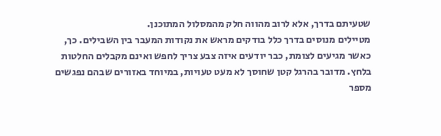שטעיתם בדרך, אלא לרוב מהווה חלק מהמסלול המתוכנן.
מטיילים מנוסים בדרך כלל בודקים מראש את נקודות המעבר בין השבילים. כך, כאשר מגיעים לצומת, כבר יודעים איזה צבע צריך לחפש ואינם מקבלים החלטות בלחץ. מדובר בהרגל קטן שחוסך לא מעט טעויות, במיוחד באזורים שבהם נפגשים מספר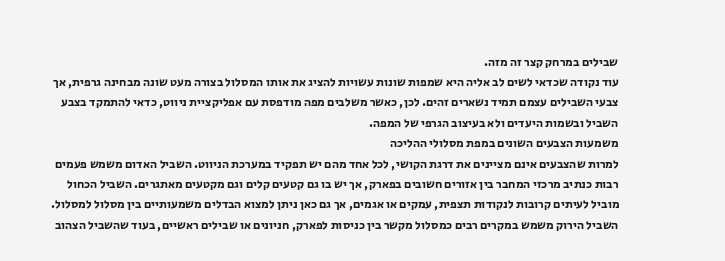שבילים במרחק קצר זה מזה.
עוד נקודה שכדאי לשים לב אליה היא שמפות שונות עשויות להציג את אותו המסלול בצורה מעט שונה מבחינה גרפית, אך צבעי השבילים עצמם תמיד נשארים זהים. לכן, כאשר משלבים מפה מודפסת עם אפליקציית ניווט, כדאי להתמקד בצבע השביל ובשמות היעדים ולא בעיצוב הגרפי של המפה.
משמעות הצבעים השונים במפת מסלולי ההליכה
למרות שהצבעים אינם מציינים את דרגת הקושי, לכל אחד מהם יש תפקיד במערכת הניווט. השביל האדום משמש פעמים רבות כנתיב מרכזי המחבר בין אזורים חשובים בפארק, אך יש בו גם קטעים קלים וגם מקטעים מאתגרים. השביל הכחול מוביל לעיתים קרובות לנקודות תצפית, עמקים או אגמים, אך גם כאן ניתן למצוא הבדלים משמעותיים בין מסלול למסלול.
השביל הירוק משמש במקרים רבים כמסלול מקשר בין כניסות לפארק, חניונים או שבילים ראשיים, בעוד שהשביל הצהוב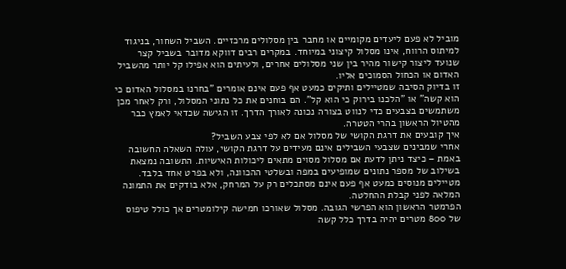מוביל לא פעם ליעדים מקומיים או מחבר בין מסלולים מרכזיים. השביל השחור, בניגוד למיתוס הרווח, אינו מסלול קיצוני במיוחד. במקרים רבים דווקא מדובר בשביל קצר שנועד ליצור קישור מהיר בין שני מסלולים אחרים, ולעיתים הוא אפילו קל יותר מהשביל האדום או הכחול הסמוכים אליו.
זו בדיוק הסיבה שמטיילים ותיקים כמעט אף פעם אינם אומרים "בחרנו במסלול האדום כי הוא קשה" או "הלכנו בירוק כי הוא קל". הם בוחנים את כל נתוני המסלול, ורק לאחר מכן משתמשים בצבעים כדי לנווט בצורה נכונה לאורך הדרך. זו הגישה שכדאי לאמץ כבר מהטיול הראשון בהרי הטטרה.
איך קובעים את דרגת הקושי של מסלול אם לא לפי צבע השביל?
אחרי שמבינים שצבעי השבילים אינם מעידים על דרגת הקושי, עולה השאלה החשובה באמת – כיצד ניתן לדעת אם מסלול מסוים מתאים ליכולות האישיות. התשובה נמצאת בשילוב של מספר נתונים שמופיעים במפה ובשלטי ההכוונה, ולא בפרט אחד בלבד. מטיילים מנוסים כמעט אף פעם אינם מסתכלים רק על המרחק, אלא בודקים את התמונה המלאה לפני קבלת ההחלטה.
הפרמטר הראשון הוא הפרשי הגובה. מסלול שאורכו חמישה קילומטרים אך כולל טיפוס של 800 מטרים יהיה בדרך כלל קשה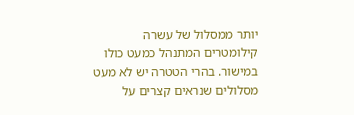יותר ממסלול של עשרה קילומטרים המתנהל כמעט כולו במישור. בהרי הטטרה יש לא מעט מסלולים שנראים קצרים על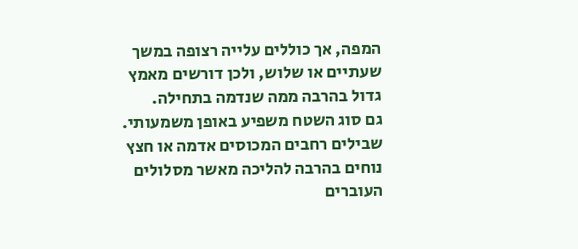המפה, אך כוללים עלייה רצופה במשך שעתיים או שלוש, ולכן דורשים מאמץ גדול בהרבה ממה שנדמה בתחילה.
גם סוג השטח משפיע באופן משמעותי. שבילים רחבים המכוסים אדמה או חצץ נוחים בהרבה להליכה מאשר מסלולים העוברים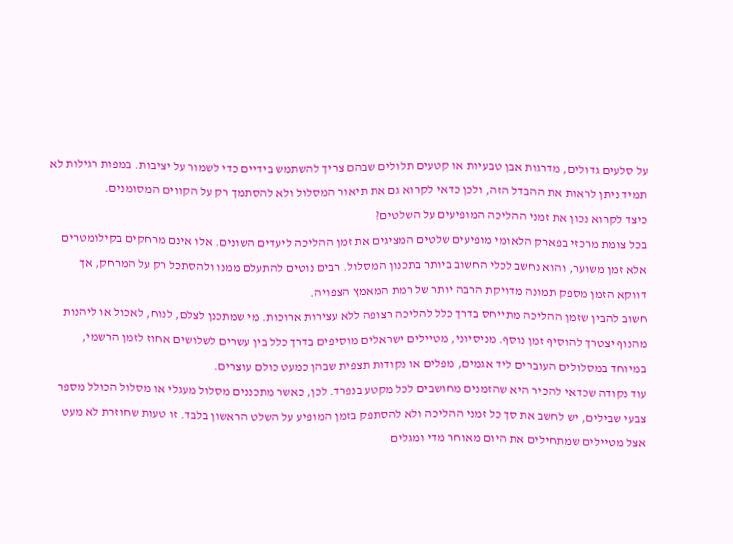על סלעים גדולים, מדרגות אבן טבעיות או קטעים תלולים שבהם צריך להשתמש בידיים כדי לשמור על יציבות. במפות רגילות לא תמיד ניתן לראות את ההבדל הזה, ולכן כדאי לקרוא גם את תיאור המסלול ולא להסתמך רק על הקווים המסומנים.
כיצד לקרוא נכון את זמני ההליכה המופיעים על השלטים?
בכל צומת מרכזי בפארק הלאומי מופיעים שלטים המציגים את זמן ההליכה ליעדים השונים. אלו אינם מרחקים בקילומטרים אלא זמן משוער, והוא נחשב לכלי החשוב ביותר בתכנון המסלול. רבים נוטים להתעלם ממנו ולהסתכל רק על המרחק, אך דווקא הזמן מספק תמונה מדויקת הרבה יותר של רמת המאמץ הצפויה.
חשוב להבין שזמן ההליכה מתייחס בדרך כלל להליכה רצופה ללא עצירות ארוכות. מי שמתכנן לצלם, לנוח, לאכול או ליהנות מהנוף יצטרך להוסיף זמן נוסף. מניסיוני, מטיילים ישראלים מוסיפים בדרך כלל בין עשרים לשלושים אחוז לזמן הרשמי, במיוחד במסלולים העוברים ליד אגמים, מפלים או נקודות תצפית שבהן כמעט כולם עוצרים.
עוד נקודה שכדאי להכיר היא שהזמנים מחושבים לכל מקטע בנפרד. לכן, כאשר מתכננים מסלול מעגלי או מסלול הכולל מספר צבעי שבילים, יש לחשב את סך כל זמני ההליכה ולא להסתפק בזמן המופיע על השלט הראשון בלבד. זו טעות שחוזרת לא מעט אצל מטיילים שמתחילים את היום מאוחר מדי ומגלים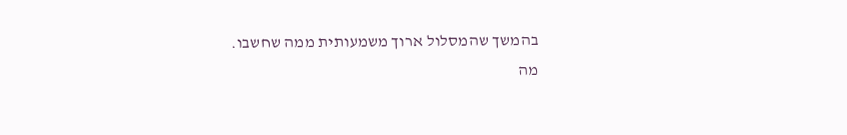בהמשך שהמסלול ארוך משמעותית ממה שחשבו.
מה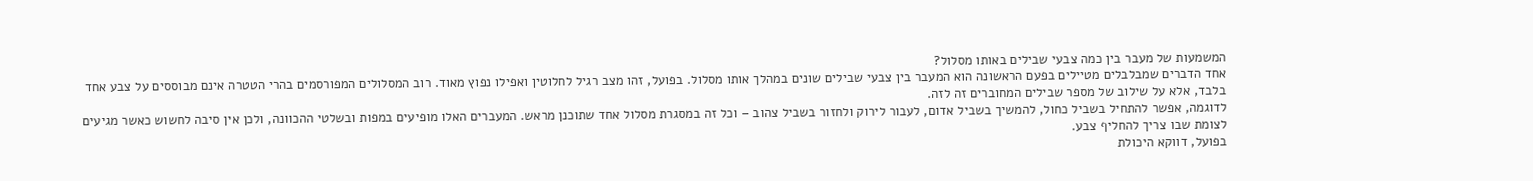המשמעות של מעבר בין כמה צבעי שבילים באותו מסלול?
אחד הדברים שמבלבלים מטיילים בפעם הראשונה הוא המעבר בין צבעי שבילים שונים במהלך אותו מסלול. בפועל, זהו מצב רגיל לחלוטין ואפילו נפוץ מאוד. רוב המסלולים המפורסמים בהרי הטטרה אינם מבוססים על צבע אחד בלבד, אלא על שילוב של מספר שבילים המחוברים זה לזה.
לדוגמה, אפשר להתחיל בשביל כחול, להמשיך בשביל אדום, לעבור לירוק ולחזור בשביל צהוב – וכל זה במסגרת מסלול אחד שתוכנן מראש. המעברים האלו מופיעים במפות ובשלטי ההכוונה, ולכן אין סיבה לחשוש כאשר מגיעים לצומת שבו צריך להחליף צבע.
בפועל, דווקא היכולת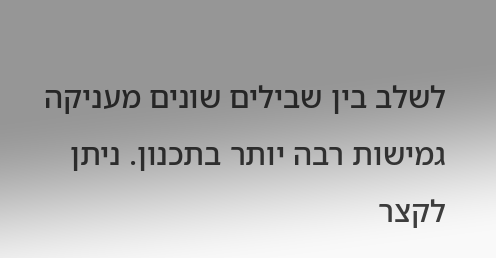לשלב בין שבילים שונים מעניקה גמישות רבה יותר בתכנון. ניתן לקצר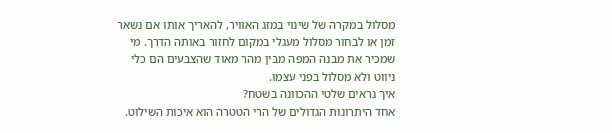מסלול במקרה של שינוי במזג האוויר, להאריך אותו אם נשאר זמן או לבחור מסלול מעגלי במקום לחזור באותה הדרך. מי שמכיר את מבנה המפה מבין מהר מאוד שהצבעים הם כלי ניווט ולא מסלול בפני עצמו.
איך נראים שלטי ההכוונה בשטח?
אחד היתרונות הגדולים של הרי הטטרה הוא איכות השילוט.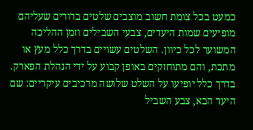כמעט בכל צומת חשוב מוצבים שלטים ברורים שעליהם מופיעים שמות היעדים, צבעי השבילים וזמן ההליכה המשוער לכל כיוון. השלטים עשויים בדרך כלל מעץ או מתכת, והם מתוחזקים באופן קבוע על ידי הנהלת הפארק.
בדרך כלל יופיעו על השלט שלושה מרכיבים עיקריים: שם היעד הבא, צבע השביל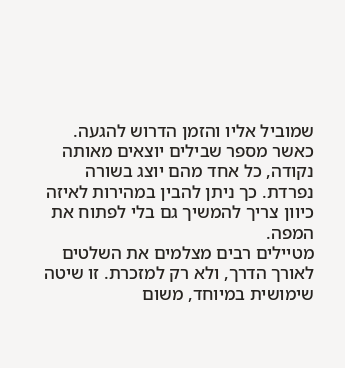שמוביל אליו והזמן הדרוש להגעה. כאשר מספר שבילים יוצאים מאותה נקודה, כל אחד מהם יוצג בשורה נפרדת. כך ניתן להבין במהירות לאיזה כיוון צריך להמשיך גם בלי לפתוח את המפה.
מטיילים רבים מצלמים את השלטים לאורך הדרך, ולא רק למזכרת. זו שיטה שימושית במיוחד, משום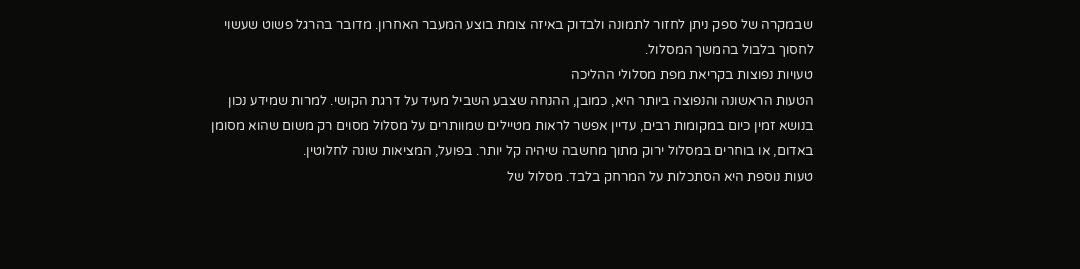שבמקרה של ספק ניתן לחזור לתמונה ולבדוק באיזה צומת בוצע המעבר האחרון. מדובר בהרגל פשוט שעשוי לחסוך בלבול בהמשך המסלול.
טעויות נפוצות בקריאת מפת מסלולי ההליכה
הטעות הראשונה והנפוצה ביותר היא, כמובן, ההנחה שצבע השביל מעיד על דרגת הקושי. למרות שמידע נכון בנושא זמין כיום במקומות רבים, עדיין אפשר לראות מטיילים שמוותרים על מסלול מסוים רק משום שהוא מסומן באדום, או בוחרים במסלול ירוק מתוך מחשבה שיהיה קל יותר. בפועל, המציאות שונה לחלוטין.
טעות נוספת היא הסתכלות על המרחק בלבד. מסלול של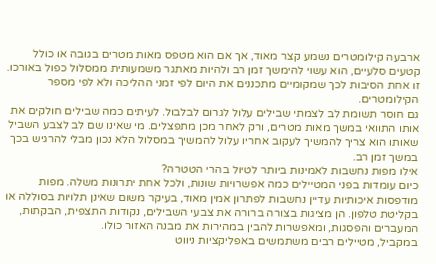ארבעה קילומטרים נשמע קצר מאוד, אך אם הוא מטפס מאות מטרים בגובה או כולל קטעים סלעיים, הוא עשוי להימשך זמן רב ולהיות מאתגר משמעותית ממסלול כפול באורכו. זו אחת הסיבות לכך שמקומיים מתכננים את היום לפי זמני ההליכה ולא לפי מספר הקילומטרים.
גם חוסר תשומת לב לצמתי שבילים עלול לגרום לבלבול. לעיתים כמה שבילים חולקים את אותו התוואי במשך מאות מטרים, ורק לאחר מכן מתפצלים. מי שאינו שם לב לצבע השביל שאותו הוא צריך להמשיך לעקוב אחריו עלול להמשיך במסלול הלא נכון מבלי להרגיש בכך במשך זמן רב.
אילו מפות נחשבות לאמינות ביותר לטיול בהרי הטטרה?
כיום עומדות בפני המטיילים כמה אפשרויות שונות, ולכל אחת יתרונות משלה. מפות מודפסות איכותיות עדיין נחשבות לפתרון אמין מאוד, בעיקר משום שאינן תלויות בסוללה או בקליטת טלפון. הן מציגות בצורה ברורה את צבעי השבילים, נקודות התצפית, הבקתות, המעברים והפסגות, ומאפשרות להבין במהירות את מבנה האזור כולו.
במקביל, מטיילים רבים משתמשים באפליקציות ניווט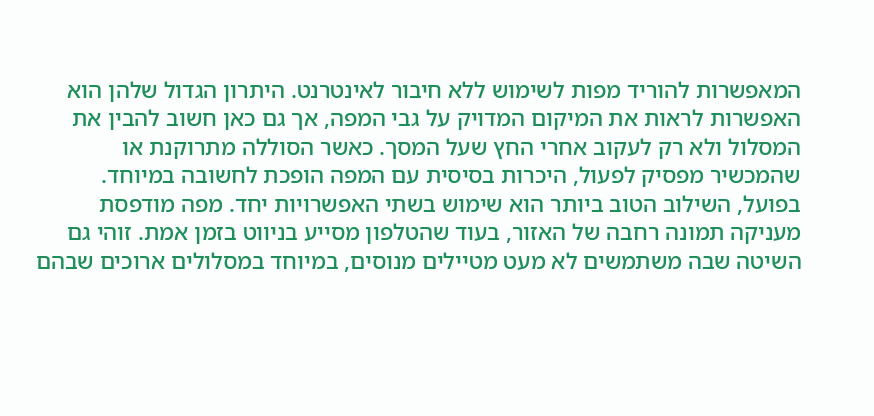המאפשרות להוריד מפות לשימוש ללא חיבור לאינטרנט. היתרון הגדול שלהן הוא האפשרות לראות את המיקום המדויק על גבי המפה, אך גם כאן חשוב להבין את המסלול ולא רק לעקוב אחרי החץ שעל המסך. כאשר הסוללה מתרוקנת או שהמכשיר מפסיק לפעול, היכרות בסיסית עם המפה הופכת לחשובה במיוחד.
בפועל, השילוב הטוב ביותר הוא שימוש בשתי האפשרויות יחד. מפה מודפסת מעניקה תמונה רחבה של האזור, בעוד שהטלפון מסייע בניווט בזמן אמת. זוהי גם השיטה שבה משתמשים לא מעט מטיילים מנוסים, במיוחד במסלולים ארוכים שבהם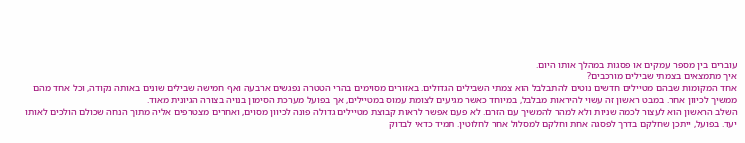עוברים בין מספר עמקים או פסגות במהלך אותו היום.
איך מתמצאים בצמתי שבילים מורכבים?
אחד המקומות שבהם מטיילים חדשים נוטים להתבלבל הוא צמתי השבילים הגדולים. באזורים מסוימים בהרי הטטרה נפגשים ארבעה ואף חמישה שבילים שונים באותה נקודה, וכל אחד מהם ממשיך לכיוון אחר. במבט ראשון זה עשוי להיראות מבלבל, במיוחד כאשר מגיעים לצומת עמוס במטיילים, אך בפועל מערכת הסימון בנויה בצורה הגיונית מאוד.
השלב הראשון הוא לעצור לכמה שניות ולא למהר להמשיך עם הזרם. לא פעם אפשר לראות קבוצת מטיילים גדולה פונה לכיוון מסוים, ואחרים מצטרפים אליה מתוך הנחה שכולם הולכים לאותו יעד. בפועל, ייתכן שחלקם בדרך לפסגה אחת וחלקם למסלול אחר לחלוטין. תמיד כדאי לבדוק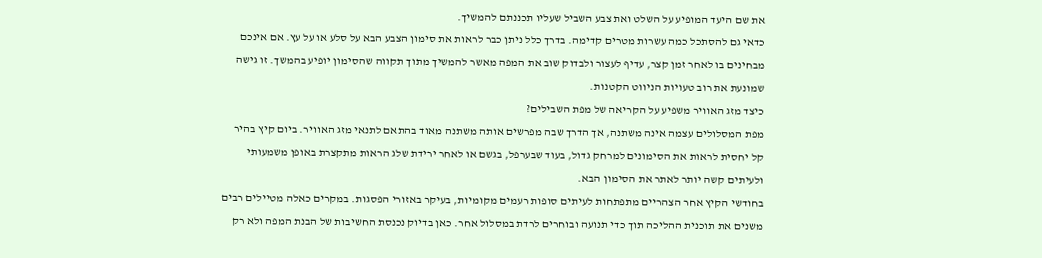את שם היעד המופיע על השלט ואת צבע השביל שעליו תכננתם להמשיך.
כדאי גם להסתכל כמה עשרות מטרים קדימה. בדרך כלל ניתן כבר לראות את סימון הצבע הבא על סלע או על עץ. אם אינכם מבחינים בו לאחר זמן קצר, עדיף לעצור ולבדוק שוב את המפה מאשר להמשיך מתוך תקווה שהסימון יופיע בהמשך. זו גישה שמונעת את רוב טעויות הניווט הקטנות.
כיצד מזג האוויר משפיע על הקריאה של מפת השבילים?
מפת המסלולים עצמה אינה משתנה, אך הדרך שבה מפרשים אותה משתנה מאוד בהתאם לתנאי מזג האוויר. ביום קיץ בהיר קל יחסית לראות את הסימונים למרחק גדול, בעוד שבערפל, בגשם או לאחר ירידת שלג הראות מתקצרת באופן משמעותי ולעיתים קשה יותר לאתר את הסימון הבא.
בחודשי הקיץ אחר הצהריים מתפתחות לעיתים סופות רעמים מקומיות, בעיקר באזורי הפסגות. במקרים כאלה מטיילים רבים משנים את תוכנית ההליכה תוך כדי תנועה ובוחרים לרדת במסלול אחר. כאן בדיוק נכנסת החשיבות של הבנת המפה ולא רק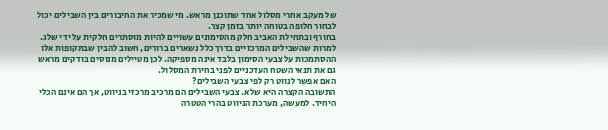של מעקב אחרי מסלול אחד שתוכנן מראש. מי שמכיר את החיבורים בין השבילים יכול לבחור חלופה בטוחה יותר בזמן קצר.
בחורף ובתחילת האביב חלק מהסימונים עשויים להיות מוסתרים חלקית על ידי שלג. למרות שהשבילים המרכזיים בדרך כלל נשארים ברורים, חשוב להבין שבתקופות אלו ההסתמכות על צבעי הסימון בלבד אינה מספיקה. לכן מטיילים מנוסים בודקים מראש גם את תנאי השטח העדכניים לפני בחירת המסלול.
האם אפשר לנווט רק לפי צבעי השבילים?
התשובה הקצרה היא שלא. צבעי השבילים הם מרכיב מרכזי בניווט, אך הם אינם הכלי היחיד. למעשה, מערכת הניווט בהרי הטטרה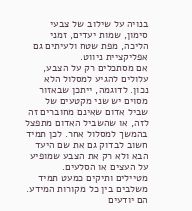בנויה על שילוב של צבעי סימון, שמות יעדים, זמני הליכה, מפת שטח ולעיתים גם אפליקציית ניווט.
אם מסתכלים רק על הצבע, עלולים להגיע למסלול הלא נכון. לדוגמה, ייתכן שבאזור מסוים יש שני מקטעים של שביל אדום שאינם מחוברים זה לזה, או שהשביל האדום מתפצל בהמשך למסלול אחר. לכן תמיד חשוב לבדוק גם את שם היעד הבא ולא רק את הצבע שמופיע על העצים או הסלעים.
מטיילים ותיקים כמעט תמיד משלבים בין כל מקורות המידע. הם יודעים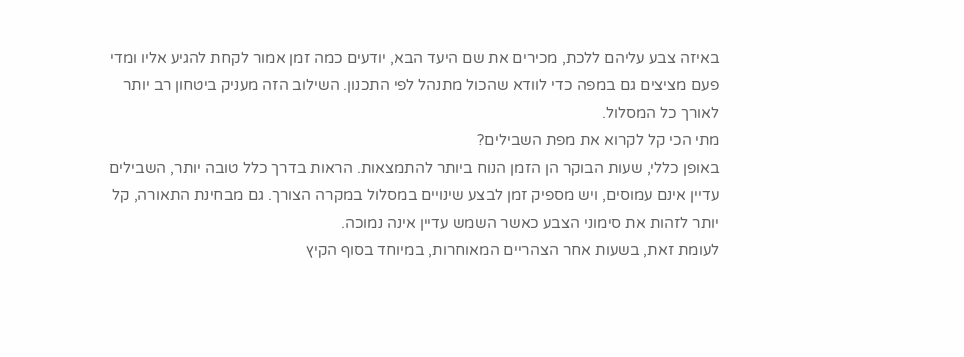באיזה צבע עליהם ללכת, מכירים את שם היעד הבא, יודעים כמה זמן אמור לקחת להגיע אליו ומדי פעם מציצים גם במפה כדי לוודא שהכול מתנהל לפי התכנון. השילוב הזה מעניק ביטחון רב יותר לאורך כל המסלול.
מתי הכי קל לקרוא את מפת השבילים?
באופן כללי, שעות הבוקר הן הזמן הנוח ביותר להתמצאות. הראות בדרך כלל טובה יותר, השבילים עדיין אינם עמוסים, ויש מספיק זמן לבצע שינויים במסלול במקרה הצורך. גם מבחינת התאורה, קל יותר לזהות את סימוני הצבע כאשר השמש עדיין אינה נמוכה.
לעומת זאת, בשעות אחר הצהריים המאוחרות, במיוחד בסוף הקיץ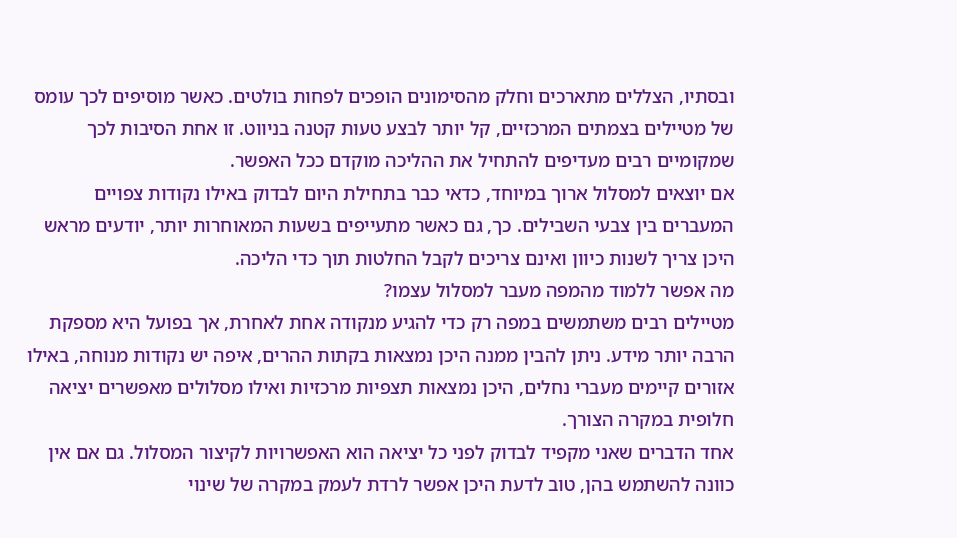ובסתיו, הצללים מתארכים וחלק מהסימונים הופכים לפחות בולטים. כאשר מוסיפים לכך עומס של מטיילים בצמתים המרכזיים, קל יותר לבצע טעות קטנה בניווט. זו אחת הסיבות לכך שמקומיים רבים מעדיפים להתחיל את ההליכה מוקדם ככל האפשר.
אם יוצאים למסלול ארוך במיוחד, כדאי כבר בתחילת היום לבדוק באילו נקודות צפויים המעברים בין צבעי השבילים. כך, גם כאשר מתעייפים בשעות המאוחרות יותר, יודעים מראש היכן צריך לשנות כיוון ואינם צריכים לקבל החלטות תוך כדי הליכה.
מה אפשר ללמוד מהמפה מעבר למסלול עצמו?
מטיילים רבים משתמשים במפה רק כדי להגיע מנקודה אחת לאחרת, אך בפועל היא מספקת הרבה יותר מידע. ניתן להבין ממנה היכן נמצאות בקתות ההרים, איפה יש נקודות מנוחה, באילו אזורים קיימים מעברי נחלים, היכן נמצאות תצפיות מרכזיות ואילו מסלולים מאפשרים יציאה חלופית במקרה הצורך.
אחד הדברים שאני מקפיד לבדוק לפני כל יציאה הוא האפשרויות לקיצור המסלול. גם אם אין כוונה להשתמש בהן, טוב לדעת היכן אפשר לרדת לעמק במקרה של שינוי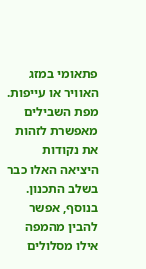פתאומי במזג האוויר או עייפות. מפת השבילים מאפשרת לזהות את נקודות היציאה האלו כבר בשלב התכנון.
בנוסף, אפשר להבין מהמפה אילו מסלולים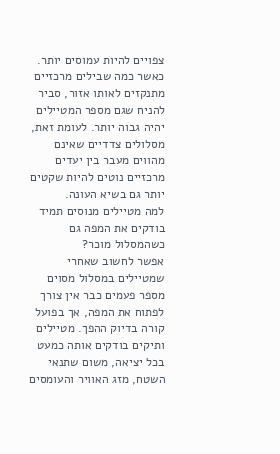צפויים להיות עמוסים יותר. כאשר כמה שבילים מרכזיים מתנקזים לאותו אזור, סביר להניח שגם מספר המטיילים יהיה גבוה יותר. לעומת זאת, מסלולים צדדיים שאינם מהווים מעבר בין יעדים מרכזיים נוטים להיות שקטים יותר גם בשיא העונה.
למה מטיילים מנוסים תמיד בודקים את המפה גם כשהמסלול מוכר?
אפשר לחשוב שאחרי שמטיילים במסלול מסוים מספר פעמים כבר אין צורך לפתוח את המפה, אך בפועל קורה בדיוק ההפך. מטיילים ותיקים בודקים אותה כמעט בכל יציאה, משום שתנאי השטח, מזג האוויר והעומסים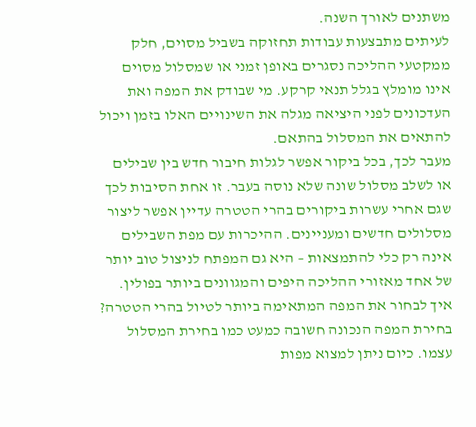משתנים לאורך השנה.
לעיתים מתבצעות עבודות תחזוקה בשביל מסוים, חלק ממקטעי ההליכה נסגרים באופן זמני או שמסלול מסוים אינו מומלץ בגלל תנאי קרקע. מי שבודק את המפה ואת העדכונים לפני היציאה מגלה את השינויים האלו בזמן ויכול להתאים את המסלול בהתאם.
מעבר לכך, בכל ביקור אפשר לגלות חיבור חדש בין שבילים או לשלב מסלול שונה שלא נוסה בעבר. זו אחת הסיבות לכך שגם אחרי עשרות ביקורים בהרי הטטרה עדיין אפשר ליצור מסלולים חדשים ומעניינים. ההיכרות עם מפת השבילים אינה רק כלי להתמצאות – היא גם המפתח לניצול טוב יותר של אחד מאזורי ההליכה היפים והמגוונים ביותר בפולין.
איך לבחור את המפה המתאימה ביותר לטיול בהרי הטטרה?
בחירת המפה הנכונה חשובה כמעט כמו בחירת המסלול עצמו. כיום ניתן למצוא מפות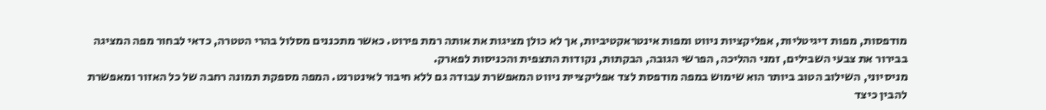מודפסות, מפות דיגיטליות, אפליקציות ניווט ומפות אינטראקטיביות, אך לא כולן מציגות את אותה רמת פירוט. כאשר מתכננים מסלול בהרי הטטרה, כדאי לבחור מפה המציגה בבירור את צבעי השבילים, זמני ההליכה, הפרשי הגובה, הבקתות, נקודות התצפית והכניסות לפארק.
מניסיוני, השילוב הטוב ביותר הוא שימוש במפה מודפסת לצד אפליקציית ניווט המאפשרת עבודה גם ללא חיבור לאינטרנט. המפה מספקת תמונה רחבה של כל האזור ומאפשרת להבין כיצד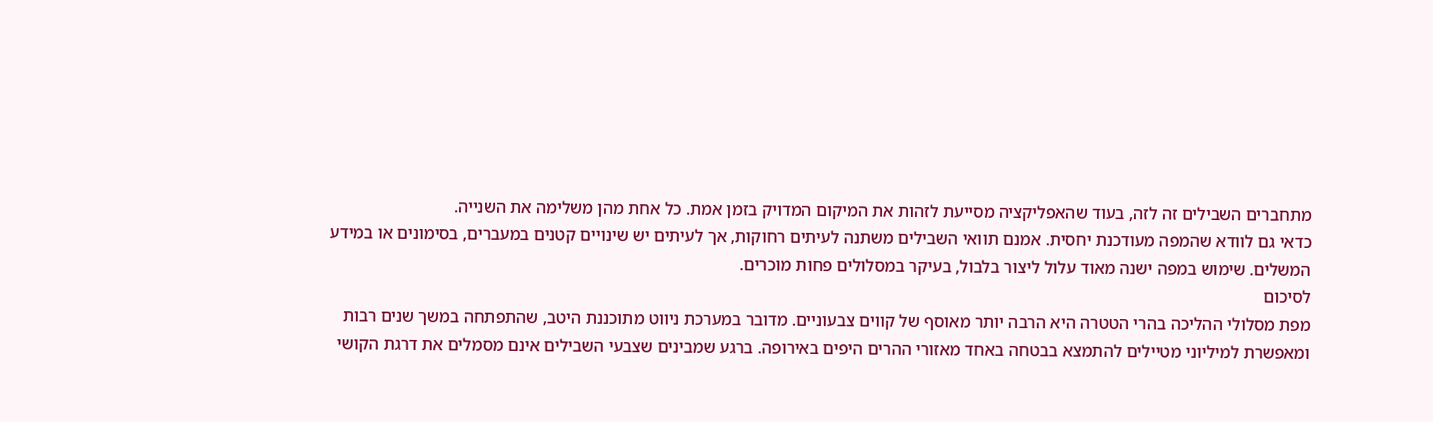מתחברים השבילים זה לזה, בעוד שהאפליקציה מסייעת לזהות את המיקום המדויק בזמן אמת. כל אחת מהן משלימה את השנייה.
כדאי גם לוודא שהמפה מעודכנת יחסית. אמנם תוואי השבילים משתנה לעיתים רחוקות, אך לעיתים יש שינויים קטנים במעברים, בסימונים או במידע המשלים. שימוש במפה ישנה מאוד עלול ליצור בלבול, בעיקר במסלולים פחות מוכרים.
לסיכום
מפת מסלולי ההליכה בהרי הטטרה היא הרבה יותר מאוסף של קווים צבעוניים. מדובר במערכת ניווט מתוכננת היטב, שהתפתחה במשך שנים רבות ומאפשרת למיליוני מטיילים להתמצא בבטחה באחד מאזורי ההרים היפים באירופה. ברגע שמבינים שצבעי השבילים אינם מסמלים את דרגת הקושי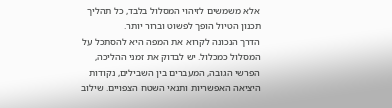אלא משמשים לזיהוי המסלול בלבד, כל תהליך תכנון הטיול הופך לפשוט וברור יותר.
הדרך הנכונה לקרוא את המפה היא להסתכל על המסלול כמכלול. יש לבדוק את זמני ההליכה, הפרשי הגובה, המעברים בין השבילים, נקודות היציאה האפשריות ותנאי השטח הצפויים. שילוב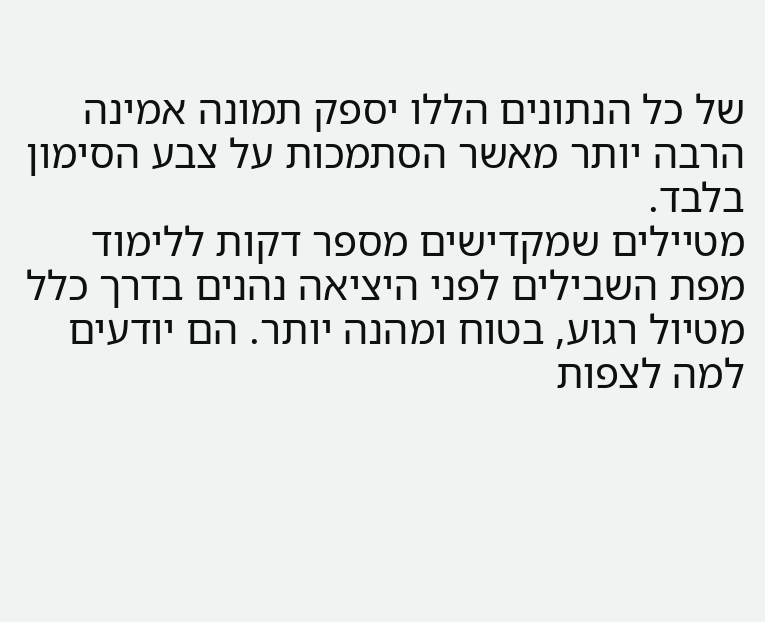של כל הנתונים הללו יספק תמונה אמינה הרבה יותר מאשר הסתמכות על צבע הסימון בלבד.
מטיילים שמקדישים מספר דקות ללימוד מפת השבילים לפני היציאה נהנים בדרך כלל מטיול רגוע, בטוח ומהנה יותר. הם יודעים למה לצפות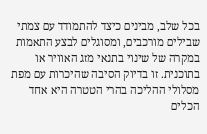בכל שלב, מבינים כיצד להתמודד עם צמתי שבילים מורכבים, ומסוגלים לבצע התאמות במקרה של שינוי בתנאי מזג האוויר או בתוכנית. זו בדיוק הסיבה שהיכרות עם מפת מסלולי ההליכה בהרי הטטרה היא אחד הכלים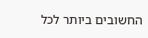החשובים ביותר לכל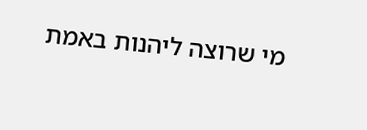מי שרוצה ליהנות באמת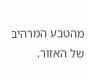מהטבע המרהיב של האזור.